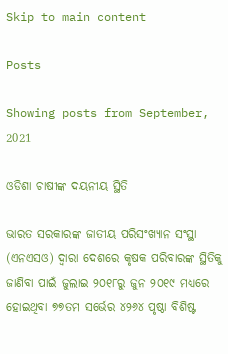Skip to main content

Posts

Showing posts from September, 2021

ଓଡିଶା ଚାଷୀଙ୍କ ଦୟନୀୟ ସ୍ଥିତି

ଭାରତ ସରକାରଙ୍କ ଜାତୀୟ ପରିସଂଖ୍ୟାନ ସଂସ୍ଥା (ଏନଏସଓ) ଦ୍ୱାରା ଦେଶରେ କୃଷକ ପରିବାରଙ୍କ ସ୍ଥିତିକୁ ଜାଣିବା ପାଇଁ ଜୁଲାଇ ୨୦୧୮ରୁ ଜୁନ ୨୦୧୯ ମଧ୍ୟରେ ହୋଇଥିବା ୭୭ତମ ସର୍ଭେର ୪୨୬୪ ପୃଷ୍ଠା ବିଶିଷ୍ଟ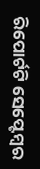ରିପୋର୍ଟଟି ସେପ୍ଟେମ୍ୱର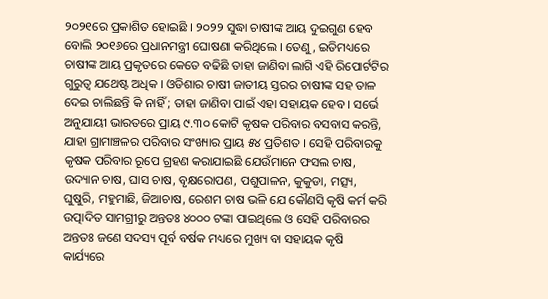୨୦୨୧ରେ ପ୍ରକାଶିତ ହୋଇଛି । ୨୦୨୨ ସୁଦ୍ଧା ଚାଷୀଙ୍କ ଆୟ ଦୁଇଗୁଣ ହେବ ବୋଲି ୨୦୧୬ରେ ପ୍ରଧାନମନ୍ତ୍ରୀ ଘୋଷଣା କରିଥିଲେ । ତେଣୁ, ଇତିମଧ୍ୟରେ ଚାଷୀଙ୍କ ଆୟ ପ୍ରକୃତରେ କେତେ ବଢିଛି ତାହା ଜାଣିବା ଲାଗି ଏହି ରିପୋର୍ଟଟିର ଗୁରୁତ୍ୱ ଯଥେଷ୍ଟ ଅଧିକ । ଓଡିଶାର ଚାଷୀ ଜାତୀୟ ସ୍ତରର ଚାଷୀଙ୍କ ସହ ତାଳ ଦେଇ ଚାଲିଛନ୍ତି କି ନାହିଁ ; ତାହା ଜାଣିବା ପାଇଁ ଏହା ସହାୟକ ହେବ । ସର୍ଭେ ଅନୁଯାୟୀ ଭାରତରେ ପ୍ରାୟ ୯.୩୦ କୋଟି କୃଷକ ପରିବାର ବସବାସ କରନ୍ତି, ଯାହା ଗ୍ରାମାଞ୍ଚଳର ପରିବାର ସଂଖ୍ୟାର ପ୍ରାୟ ୫୪ ପ୍ରତିଶତ । ସେହି ପରିବାରକୁ କୃଷକ ପରିବାର ରୂପେ ଗ୍ରହଣ କରାଯାଇଛି ଯେଉଁମାନେ ଫସଲ ଚାଷ, ଉଦ୍ୟାନ ଚାଷ, ଘାସ ଚାଷ, ବୃକ୍ଷରୋପଣ, ପଶୁପାଳନ, କୁକୁଡା, ମତ୍ସ୍ୟ, ଘୁଷୁରି, ମହୁମାଛି, ଜିଆଚାଷ, ରେଶମ ଚାଷ ଭଳି ଯେ କୌଣସି କୃଷି କର୍ମ କରି ଉତ୍ପାଦିତ ସାମଗ୍ରୀରୁ ଅନ୍ତତଃ ୪୦୦୦ ଟଙ୍କା ପାଇଥିଲେ ଓ ସେହି ପରିବାରର ଅନ୍ତତଃ ଜଣେ ସଦସ୍ୟ ପୂର୍ବ ବର୍ଷକ ମଧ୍ୟରେ ମୁଖ୍ୟ ବା ସହାୟକ କୃଷି କାର୍ଯ୍ୟରେ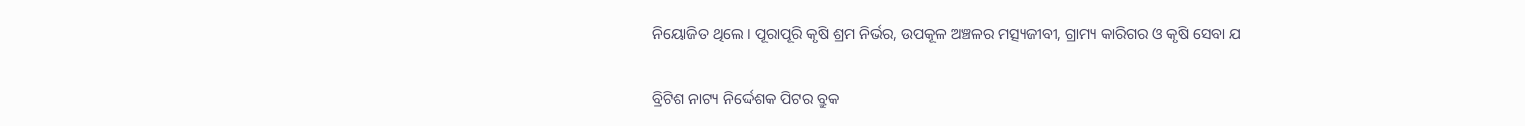ନିୟୋଜିତ ଥିଲେ । ପୂରାପୂରି କୃଷି ଶ୍ରମ ନିର୍ଭର, ଉପକୂଳ ଅଞ୍ଚଳର ମତ୍ସ୍ୟଜୀବୀ, ଗ୍ରାମ୍ୟ କାରିଗର ଓ କୃଷି ସେବା ଯ

ବ୍ରିଟିଶ ନାଟ୍ୟ ନିର୍ଦ୍ଦେଶକ ପିଟର ବ୍ରୁକ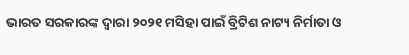ଭାରତ ସରକାରଙ୍କ ଦ୍ୱାରା ୨୦୨୧ ମସିହା ପାଇଁ ବ୍ରିଟିଶ ନାଟ୍ୟ ନିର୍ମାତା ଓ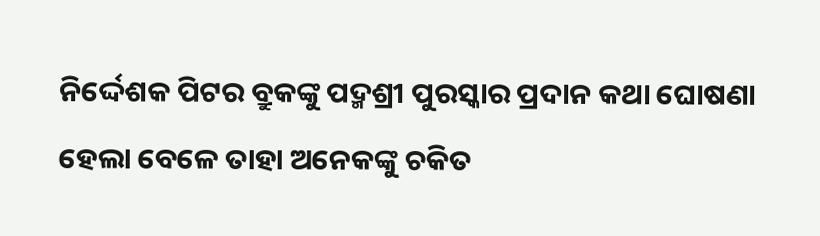ନିର୍ଦ୍ଦେଶକ ପିଟର ବ୍ରୁକଙ୍କୁ ପଦ୍ମଶ୍ରୀ ପୁରସ୍କାର ପ୍ରଦାନ କଥା ଘୋଷଣା ହେଲା ବେଳେ ତାହା ଅନେକଙ୍କୁ ଚକିତ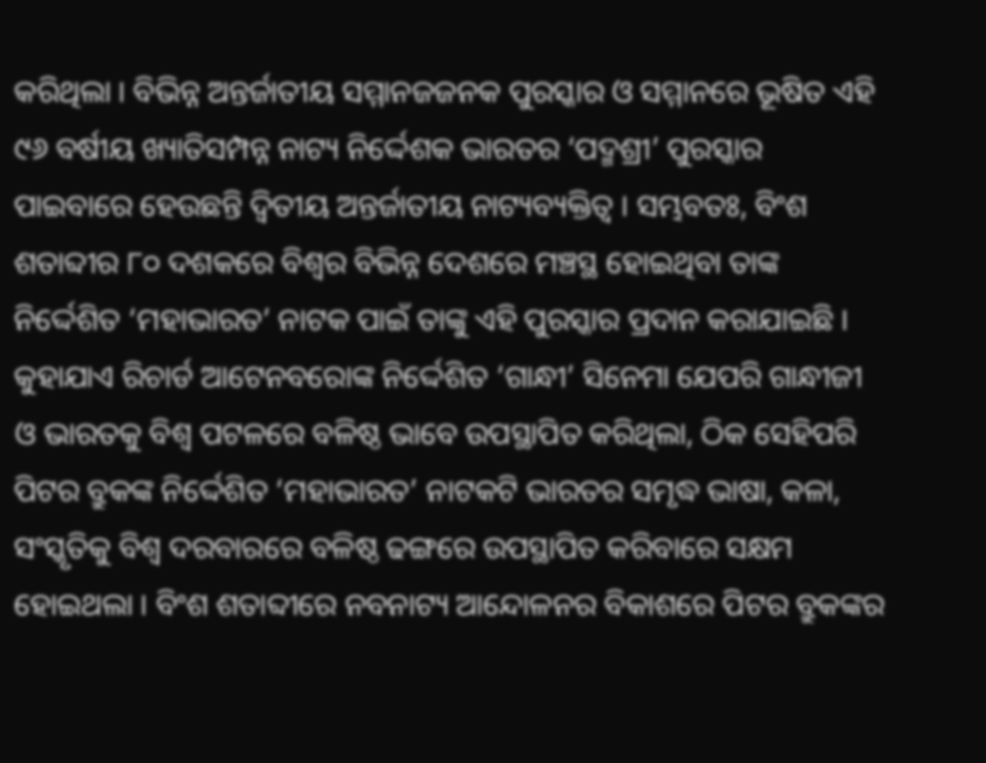କରିଥିଲା । ବିଭିନ୍ନ ଅନ୍ତର୍ଜାତୀୟ ସମ୍ମାନଜଜନକ ପୁରସ୍କାର ଓ ସମ୍ମାନରେ ଭୂଷିତ ଏହି ୯୬ ବର୍ଷୀୟ ଖ୍ୟାତିସମ୍ପନ୍ନ ନାଟ୍ୟ ନିର୍ଦ୍ଦେଶକ ଭାରତର ‘ପଦ୍ମଶ୍ରୀ’ ପୁରସ୍କାର ପାଇବାରେ ହେଉଛନ୍ତି ଦ୍ୱିତୀୟ ଅନ୍ତର୍ଜାତୀୟ ନାଟ୍ୟବ୍ୟକ୍ତିତ୍ୱ । ସମ୍ଭବତଃ, ବିଂଶ ଶତାବ୍ଦୀର ୮୦ ଦଶକରେ ବିଶ୍ୱର ବିଭିନ୍ନ ଦେଶରେ ମଞ୍ଚସ୍ଥ ହୋଇଥିବା ତାଙ୍କ ନିର୍ଦ୍ଦେଶିତ ‘ମହାଭାରତ’ ନାଟକ ପାଇଁ ତାଙ୍କୁ ଏହି ପୁରସ୍କାର ପ୍ରଦାନ କରାଯାଇଛି । କୁହାଯାଏ ରିଚାର୍ଡ ଆଟେନବରୋଙ୍କ ନିର୍ଦ୍ଦେଶିତ ‘ଗାନ୍ଧୀ’ ସିନେମା ଯେପରି ଗାନ୍ଧୀଜୀ ଓ ଭାରତକୁ ବିଶ୍ୱ ପଟଳରେ ବଳିଷ୍ଠ ଭାବେ ଉପସ୍ଥାପିତ କରିଥିଲା, ଠିକ ସେହିପରି ପିଟର ବ୍ରୁକଙ୍କ ନିର୍ଦ୍ଦେଶିତ ‘ମହାଭାରତ’ ନାଟକଟି ଭାରତର ସମୃଦ୍ଧ ଭାଷା, କଳା, ସଂସ୍କୃତିକୁ ବିଶ୍ୱ ଦରବାରରେ ବଳିଷ୍ଠ ଢଙ୍ଗରେ ଉପସ୍ଥାପିତ କରିବାରେ ସକ୍ଷମ ହୋଇଥଲା । ବିଂଶ ଶତାବ୍ଦୀରେ ନବନାଟ୍ୟ ଆନ୍ଦୋଳନର ବିକାଶରେ ପିଟର ବ୍ରୁକଙ୍କର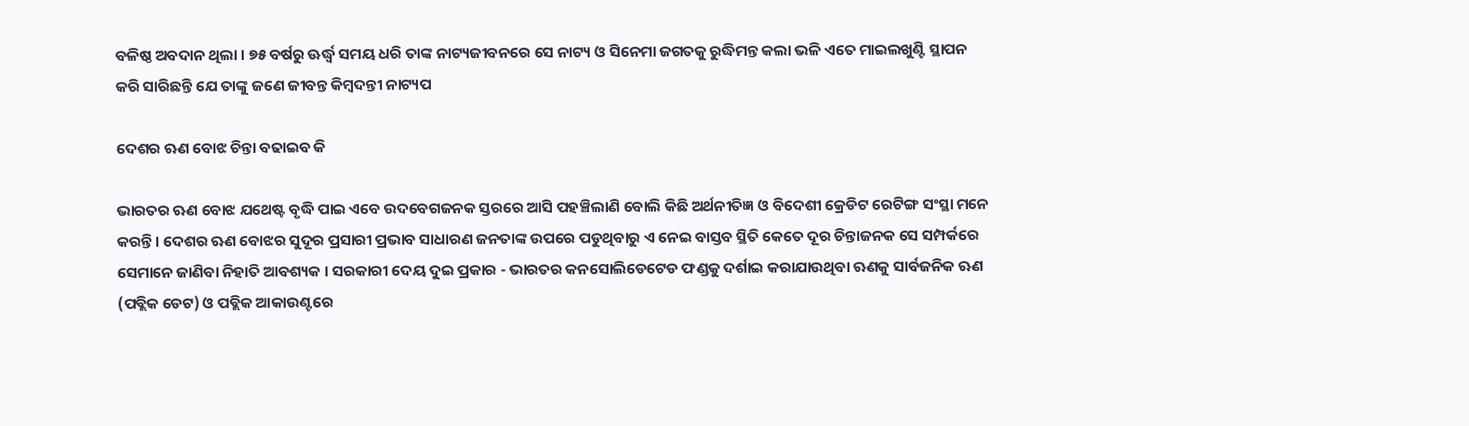ବଳିଷ୍ଠ ଅବଦାନ ଥିଲା । ୭୫ ବର୍ଷରୁ ଊର୍ଦ୍ଧ୍ୱ ସମୟ ଧରି ତାଙ୍କ ନାଟ୍ୟଜୀବନରେ ସେ ନାଟ୍ୟ ଓ ସିନେମା ଜଗତକୁ ରୁଦ୍ଧିମନ୍ତ କଲା ଭଳି ଏତେ ମାଇଲଖୁଣ୍ଟି ସ୍ଥାପନ କରି ସାରିଛନ୍ତି ଯେ ତାଙ୍କୁ ଜଣେ ଜୀବନ୍ତ କିମ୍ୱଦନ୍ତୀ ନାଟ୍ୟପ

ଦେଶର ଋଣ ବୋଝ ଚିନ୍ତା ବଢାଇବ କି

ଭାରତର ଋଣ ବୋଝ ଯଥେଷ୍ଟ ବୃଦ୍ଧି ପାଇ ଏବେ ଉଦବେଗଜନକ ସ୍ତରରେ ଆସି ପହଞ୍ଚିଲାଣି ବୋଲି କିଛି ଅର୍ଥନୀତିଜ୍ଞ ଓ ବିଦେଶୀ କ୍ରେଡିଟ ରେଟିଙ୍ଗ ସଂସ୍ଥା ମନେ କରନ୍ତି । ଦେଶର ଋଣ ବୋଝର ସୁଦୂର ପ୍ରସାରୀ ପ୍ରଭାବ ସାଧାରଣ ଜନତାଙ୍କ ଉପରେ ପଡୁଥିବାରୁ ଏ ନେଇ ବାସ୍ତବ ସ୍ଥିତି କେତେ ଦୂର ଚିନ୍ତାଜନକ ସେ ସମ୍ପର୍କରେ ସେମାନେ ଜାଣିବା ନିହାତି ଆବଶ୍ୟକ । ସରକାରୀ ଦେୟ ଦୁଇ ପ୍ରକାର - ଭାରତର କନସୋଲିଡେଟେଡ ଫଣ୍ଡକୁ ଦର୍ଶାଇ କରାଯାଉଥିବା ଋଣକୁ ସାର୍ବଜନିକ ଋଣ (ପବ୍ଲିକ ଡେଟ) ଓ ପବ୍ଲିକ ଆକାଉଣ୍ଟରେ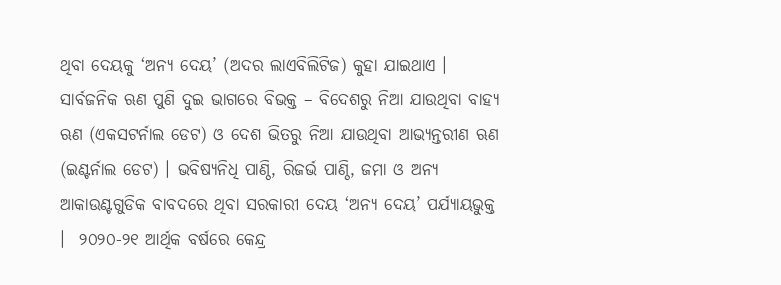ଥିବା ଦେୟକୁ ‘ଅନ୍ୟ ଦେୟ’ (ଅଦର ଲାଏବିଲିଟିଜ) କୁହା ଯାଇଥାଏ । ସାର୍ବଜନିକ ଋଣ ପୁଣି ଦୁଇ ଭାଗରେ ବିଭକ୍ତ – ବିଦେଶରୁ ନିଆ ଯାଉଥିବା ବାହ୍ୟ ଋଣ (ଏକସଟର୍ନାଲ ଡେଟ) ଓ ଦେଶ ଭିତରୁ ନିଆ ଯାଉଥିବା ଆଭ୍ୟନ୍ତରୀଣ ଋଣ (ଇଣ୍ଟର୍ନାଲ ଡେଟ) । ଭବିଷ୍ୟନିଧି ପାଣ୍ଠି, ରିଜର୍ଭ ପାଣ୍ଠି, ଜମା ଓ ଅନ୍ୟ ଆକାଉଣ୍ଟଗୁଡିକ ବାବଦରେ ଥିବା ସରକାରୀ ଦେୟ ‘ଅନ୍ୟ ଦେୟ’ ପର୍ଯ୍ୟାୟଭୁକ୍ତ ।  ୨୦୨୦-୨୧ ଆର୍ଥିକ ବର୍ଷରେ କେନ୍ଦ୍ର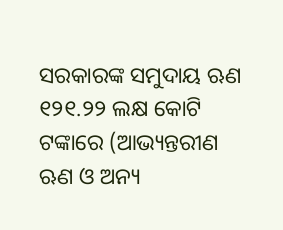ସରକାରଙ୍କ ସମୁଦାୟ ଋଣ ୧୨୧.୨୨ ଲକ୍ଷ କୋଟି ଟଙ୍କାରେ (ଆଭ୍ୟନ୍ତରୀଣ ଋଣ ଓ ଅନ୍ୟ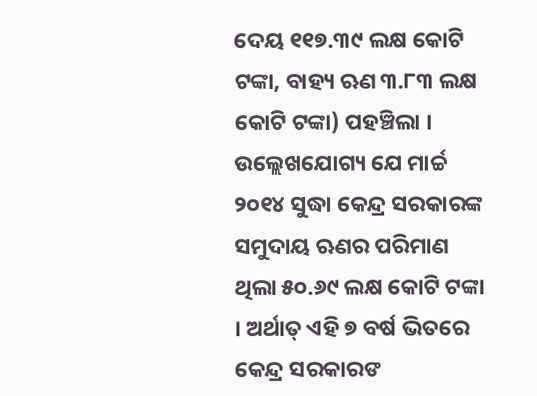ଦେୟ ୧୧୭.୩୯ ଲକ୍ଷ କୋଟି ଟଙ୍କା, ବାହ୍ୟ ଋଣ ୩.୮୩ ଲକ୍ଷ କୋଟି ଟଙ୍କା) ପହଞ୍ଚିଲା । ଉଲ୍ଲେଖଯୋଗ୍ୟ ଯେ ମାର୍ଚ୍ଚ ୨୦୧୪ ସୁଦ୍ଧା କେନ୍ଦ୍ର ସରକାରଙ୍କ ସମୁଦାୟ ଋଣର ପରିମାଣ ଥିଲା ୫୦.୬୯ ଲକ୍ଷ କୋଟି ଟଙ୍କା । ଅର୍ଥାତ୍ ଏହି ୭ ବର୍ଷ ଭିତରେ କେନ୍ଦ୍ର ସରକାରଙ